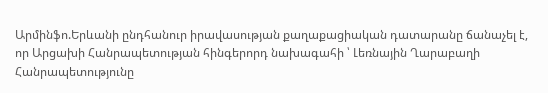Արմինֆո.Երևանի ընդհանուր իրավասության քաղաքացիական դատարանը ճանաչել է, որ Արցախի Հանրապետության հինգերորդ նախագահի ՝ Լեռնային Ղարաբաղի Հանրապետությունը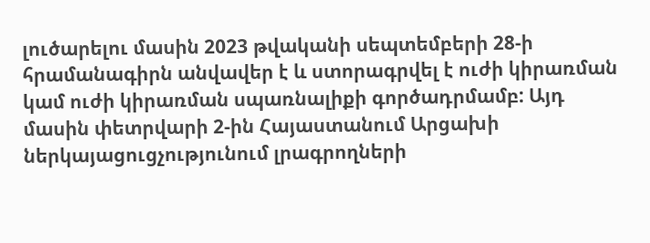լուծարելու մասին 2023 թվականի սեպտեմբերի 28-ի հրամանագիրն անվավեր է և ստորագրվել է ուժի կիրառման կամ ուժի կիրառման սպառնալիքի գործադրմամբ: Այդ մասին փետրվարի 2-ին Հայաստանում Արցախի ներկայացուցչությունում լրագրողների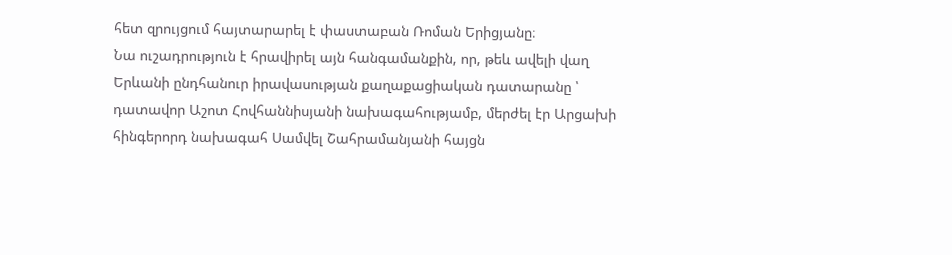հետ զրույցում հայտարարել է փաստաբան Ռոման Երիցյանը։
Նա ուշադրություն է հրավիրել այն հանգամանքին, որ, թեև ավելի վաղ Երևանի ընդհանուր իրավասության քաղաքացիական դատարանը ՝ դատավոր Աշոտ Հովհաննիսյանի նախագահությամբ, մերժել էր Արցախի հինգերորդ նախագահ Սամվել Շահրամանյանի հայցն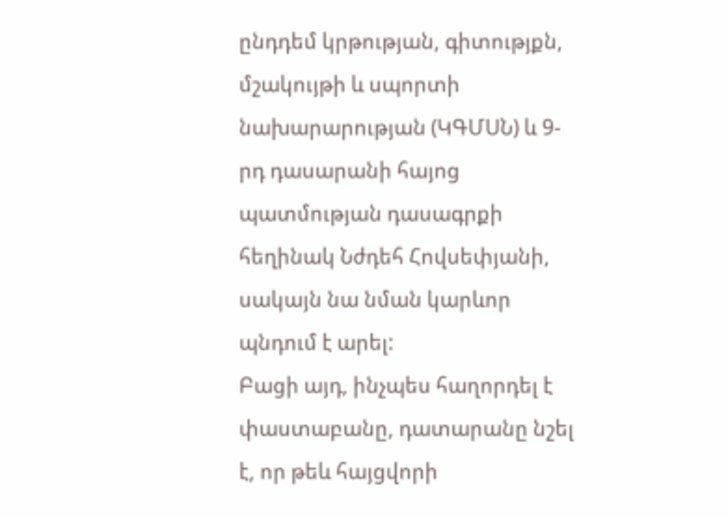ընդդեմ կրթության, գիտությքն, մշակույթի և սպորտի նախարարության (ԿԳՄՍՆ) և 9-րդ դասարանի հայոց պատմության դասագրքի հեղինակ Նժդեհ Հովսեփյանի, սակայն նա նման կարևոր պնդում է արել:
Բացի այդ, ինչպես հաղորդել է փաստաբանը, դատարանը նշել է, որ թեև հայցվորի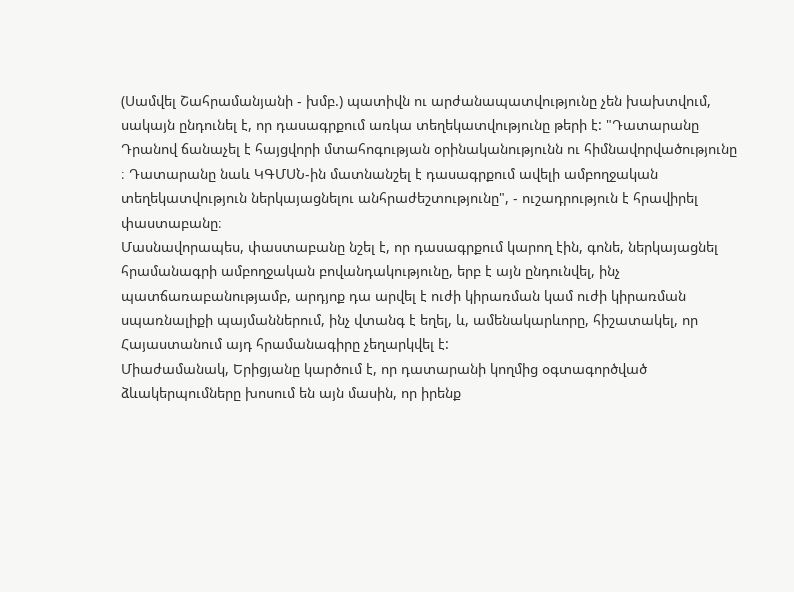(Սամվել Շահրամանյանի - խմբ.) պատիվն ու արժանապատվությունը չեն խախտվում, սակայն ընդունել է, որ դասագրքում առկա տեղեկատվությունը թերի է: "Դատարանը Դրանով ճանաչել է հայցվորի մտահոգության օրինականությունն ու հիմնավորվածությունը ։ Դատարանը նաև ԿԳՄՍՆ-ին մատնանշել է դասագրքում ավելի ամբողջական տեղեկատվություն ներկայացնելու անհրաժեշտությունը", - ուշադրություն է հրավիրել փաստաբանը։
Մասնավորապես, փաստաբանը նշել է, որ դասագրքում կարող էին, գոնե, ներկայացնել հրամանագրի ամբողջական բովանդակությունը, երբ է այն ընդունվել, ինչ պատճառաբանությամբ, արդյոք դա արվել է ուժի կիրառման կամ ուժի կիրառման սպառնալիքի պայմաններում, ինչ վտանգ է եղել, և, ամենակարևորը, հիշատակել, որ Հայաստանում այդ հրամանագիրը չեղարկվել է:
Միաժամանակ, Երիցյանը կարծում է, որ դատարանի կողմից օգտագործված ձևակերպումները խոսում են այն մասին, որ իրենք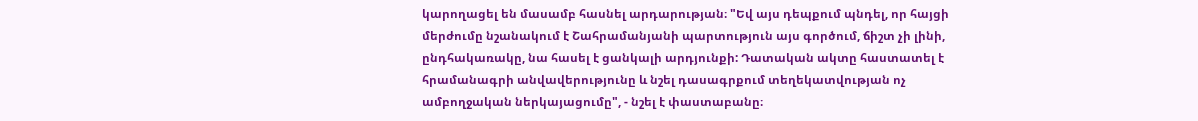կարողացել են մասամբ հասնել արդարության։ "Եվ այս դեպքում պնդել, որ հայցի մերժումը նշանակում է Շահրամանյանի պարտություն այս գործում, ճիշտ չի լինի, ընդհակառակը, նա հասել է ցանկալի արդյունքի: Դատական ակտը հաստատել է հրամանագրի անվավերությունը և նշել դասագրքում տեղեկատվության ոչ ամբողջական ներկայացումը", - նշել է փաստաբանը։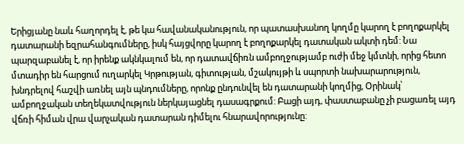Երիցյանը նաև հաղորդել է, թե կա հավանականություն, որ պատասխանող կողմը կարող է բողոքարկել դատարանի եզրահանգումները, իսկ հայցվորը կարող է բողոքարկել դատական ակտի դեմ: Նա պարզաբանել է, որ իրենք ակնկալում են, որ դատավճիռն ամբողջությամբ ուժի մեջ կմտնի, որից հետո մտադիր են հարցում ուղարկել Կրթության, գիտության, մշակույթի և սպորտի նախարարություն, խնդրելով հաշվի առնել այն պնդումները, որոնք ընդունվել են դատարանի կողմից, Օրինակ՝ ամբողջական տեղեկատվություն ներկայացնել դասագրքում: Բացի այդ, փաստաբանը չի բացառել այդ վճռի հիման վրա վարչական դատարան դիմելու հնարավորությունը: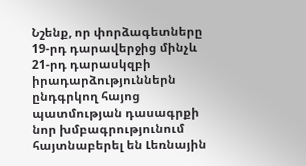Նշենք, որ փորձագետները 19-րդ դարավերջից մինչև 21-րդ դարասկզբի իրադարձություններն ընդգրկող հայոց պատմության դասագրքի նոր խմբագրությունում հայտնաբերել են Լեռնային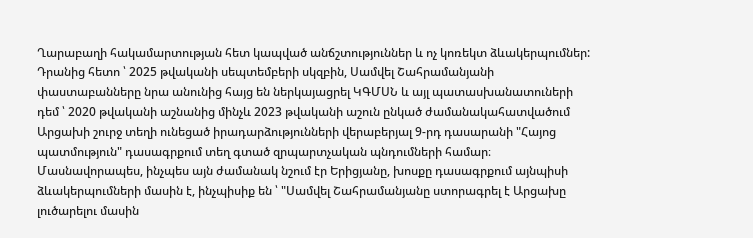Ղարաբաղի հակամարտության հետ կապված անճշտություններ և ոչ կոռեկտ ձևակերպումներ: Դրանից հետո ՝ 2025 թվականի սեպտեմբերի սկզբին, Սամվել Շահրամանյանի փաստաբանները նրա անունից հայց են ներկայացրել ԿԳՄՍՆ և այլ պատասխանատուների դեմ ՝ 2020 թվականի աշնանից մինչև 2023 թվականի աշուն ընկած ժամանակահատվածում Արցախի շուրջ տեղի ունեցած իրադարձությունների վերաբերյալ 9-րդ դասարանի "Հայոց պատմություն" դասագրքում տեղ գտած զրպարտչական պնդումների համար։ Մասնավորապես, ինչպես այն ժամանակ նշում էր Երիցյանը, խոսքը դասագրքում այնպիսի ձևակերպումների մասին է, ինչպիսիք են ՝ "Սամվել Շահրամանյանը ստորագրել է Արցախը լուծարելու մասին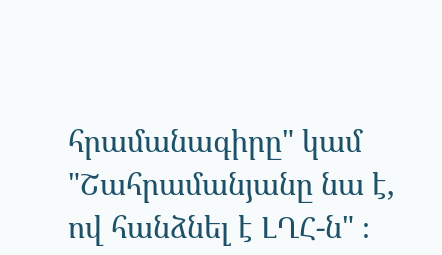հրամանագիրը" կամ "Շահրամանյանը նա է, ով հանձնել է ԼՂՀ-ն" ։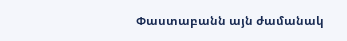Փաստաբանն այն ժամանակ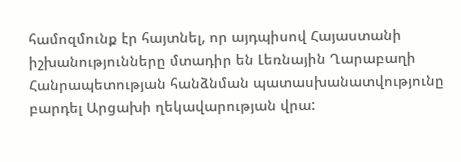համոզմունք էր հայտնել, որ այդպիսով Հայաստանի իշխանությունները մտադիր են Լեռնային Ղարաբաղի Հանրապետության հանձնման պատասխանատվությունը բարդել Արցախի ղեկավարության վրա: